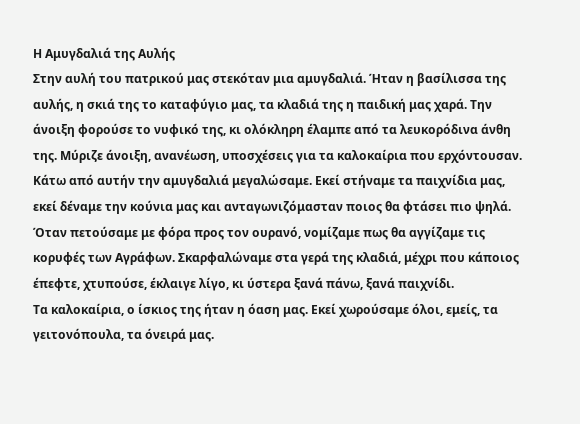Η Αμυγδαλιά της Αυλής
Στην αυλή του πατρικού μας στεκόταν μια αμυγδαλιά. Ήταν η βασίλισσα της αυλής, η σκιά της το καταφύγιο μας, τα κλαδιά της η παιδική μας χαρά. Την άνοιξη φορούσε το νυφικό της, κι ολόκληρη έλαμπε από τα λευκορόδινα άνθη της. Μύριζε άνοιξη, ανανέωση, υποσχέσεις για τα καλοκαίρια που ερχόντουσαν.
Κάτω από αυτήν την αμυγδαλιά μεγαλώσαμε. Εκεί στήναμε τα παιχνίδια μας, εκεί δέναμε την κούνια μας και ανταγωνιζόμασταν ποιος θα φτάσει πιο ψηλά. Όταν πετούσαμε με φόρα προς τον ουρανό, νομίζαμε πως θα αγγίζαμε τις κορυφές των Αγράφων. Σκαρφαλώναμε στα γερά της κλαδιά, μέχρι που κάποιος έπεφτε, χτυπούσε, έκλαιγε λίγο, κι ύστερα ξανά πάνω, ξανά παιχνίδι.
Τα καλοκαίρια, ο ίσκιος της ήταν η όαση μας. Εκεί χωρούσαμε όλοι, εμείς, τα γειτονόπουλα, τα όνειρά μας.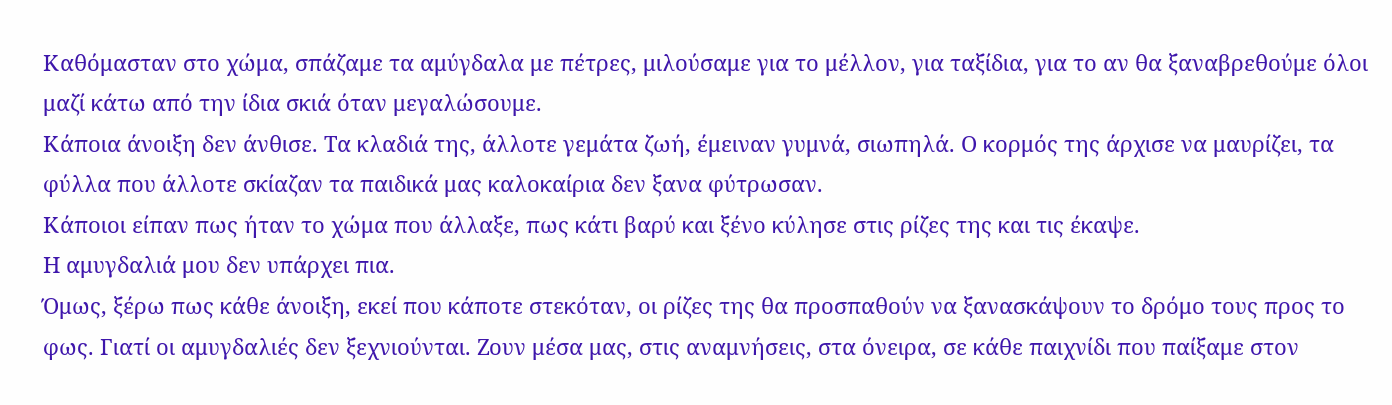Καθόμασταν στο χώμα, σπάζαμε τα αμύγδαλα με πέτρες, μιλούσαμε για το μέλλον, για ταξίδια, για το αν θα ξαναβρεθούμε όλοι μαζί κάτω από την ίδια σκιά όταν μεγαλώσουμε.
Κάποια άνοιξη δεν άνθισε. Τα κλαδιά της, άλλοτε γεμάτα ζωή, έμειναν γυμνά, σιωπηλά. Ο κορμός της άρχισε να μαυρίζει, τα φύλλα που άλλοτε σκίαζαν τα παιδικά μας καλοκαίρια δεν ξανα φύτρωσαν.
Κάποιοι είπαν πως ήταν το χώμα που άλλαξε, πως κάτι βαρύ και ξένο κύλησε στις ρίζες της και τις έκαψε.
Η αμυγδαλιά μoυ δεν υπάρχει πια.
Όμως, ξέρω πως κάθε άνοιξη, εκεί που κάποτε στεκόταν, οι ρίζες της θα προσπαθούν να ξανασκάψουν το δρόμο τους προς το φως. Γιατί οι αμυγδαλιές δεν ξεχνιούνται. Ζουν μέσα μας, στις αναμνήσεις, στα όνειρα, σε κάθε παιχνίδι που παίξαμε στον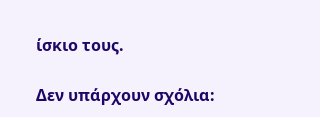ίσκιο τους.

Δεν υπάρχουν σχόλια: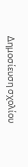Δημοσίευση σχολίου